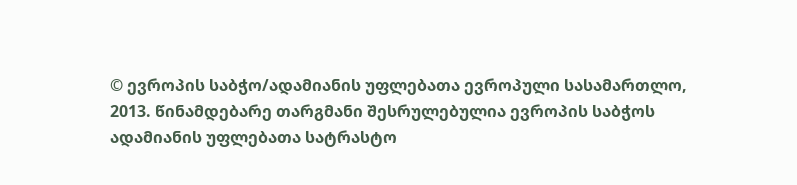© ევროპის საბჭო/ადამიანის უფლებათა ევროპული სასამართლო, 2013. წინამდებარე თარგმანი შესრულებულია ევროპის საბჭოს ადამიანის უფლებათა სატრასტო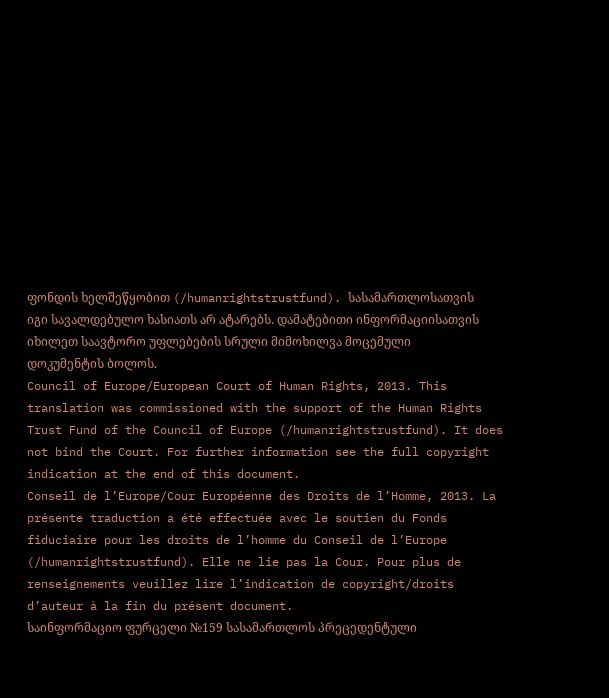ფონდის ხელშეწყობით (/humanrightstrustfund). სასამართლოსათვის იგი სავალდებულო ხასიათს არ ატარებს. დამატებითი ინფორმაციისათვის იხილეთ საავტორო უფლებების სრული მიმოხილვა მოცემული დოკუმენტის ბოლოს.
Council of Europe/European Court of Human Rights, 2013. This translation was commissioned with the support of the Human Rights Trust Fund of the Council of Europe (/humanrightstrustfund). It does not bind the Court. For further information see the full copyright indication at the end of this document.
Conseil de l’Europe/Cour Européenne des Droits de l’Homme, 2013. La présente traduction a été effectuée avec le soutien du Fonds fiduciaire pour les droits de l’homme du Conseil de l’Europe (/humanrightstrustfund). Elle ne lie pas la Cour. Pour plus de renseignements veuillez lire l’indication de copyright/droits d’auteur à la fin du présent document.
საინფორმაციო ფურცელი №159 სასამართლოს პრეცედენტული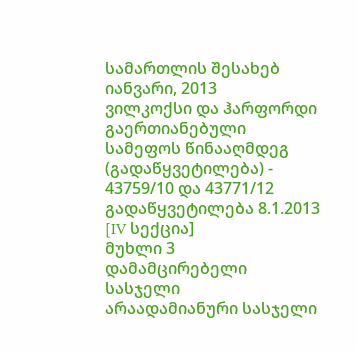სამართლის შესახებ
იანვარი, 2013
ვილკოქსი და ჰარფორდი გაერთიანებული სამეფოს წინააღმდეგ (გადაწყვეტილება) - 43759/10 და 43771/12
გადაწყვეტილება 8.1.2013 [IV სექცია]
მუხლი 3
დამამცირებელი სასჯელი
არაადამიანური სასჯელი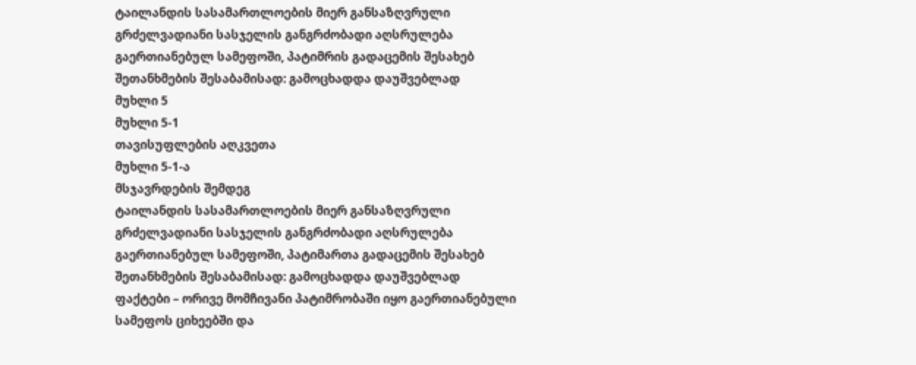ტაილანდის სასამართლოების მიერ განსაზღვრული გრძელვადიანი სასჯელის განგრძობადი აღსრულება გაერთიანებულ სამეფოში, პატიმრის გადაცემის შესახებ შეთანხმების შესაბამისად: გამოცხადდა დაუშვებლად
მუხლი 5
მუხლი 5-1
თავისუფლების აღკვეთა
მუხლი 5-1-ა
მსჯავრდების შემდეგ
ტაილანდის სასამართლოების მიერ განსაზღვრული გრძელვადიანი სასჯელის განგრძობადი აღსრულება გაერთიანებულ სამეფოში, პატიმართა გადაცემის შესახებ შეთანხმების შესაბამისად: გამოცხადდა დაუშვებლად
ფაქტები – ორივე მომჩივანი პატიმრობაში იყო გაერთიანებული სამეფოს ციხეებში და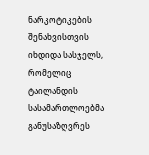ნარკოტიკების შენახვისთვის იხდიდა სასჯელს, რომელიც ტაილანდის სასამართლოებმა განუსაზღვრეს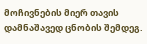მოჩივნების მიერ თავის დამნაშავედ ცნობის შემდეგ.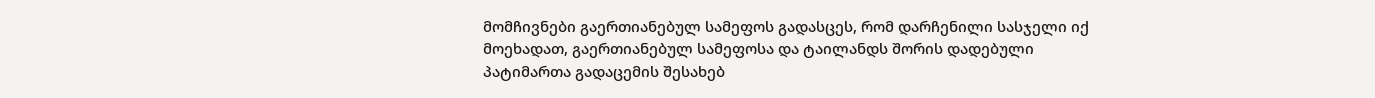მომჩივნები გაერთიანებულ სამეფოს გადასცეს, რომ დარჩენილი სასჯელი იქ მოეხადათ, გაერთიანებულ სამეფოსა და ტაილანდს შორის დადებული პატიმართა გადაცემის შესახებ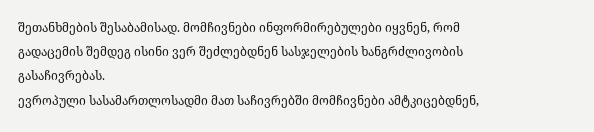შეთანხმების შესაბამისად. მომჩივნები ინფორმირებულები იყვნენ, რომ გადაცემის შემდეგ ისინი ვერ შეძლებდნენ სასჯელების ხანგრძლივობის გასაჩივრებას.
ევროპული სასამართლოსადმი მათ საჩივრებში მომჩივნები ამტკიცებდნენ,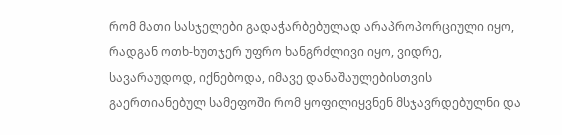რომ მათი სასჯელები გადაჭარბებულად არაპროპორციული იყო, რადგან ოთხ-ხუთჯერ უფრო ხანგრძლივი იყო, ვიდრე, სავარაუდოდ, იქნებოდა, იმავე დანაშაულებისთვის გაერთიანებულ სამეფოში რომ ყოფილიყვნენ მსჯავრდებულნი და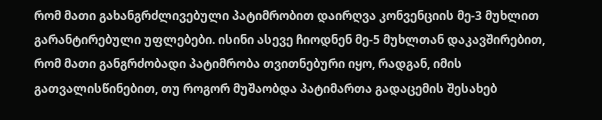რომ მათი გახანგრძლივებული პატიმრობით დაირღვა კონვენციის მე-3 მუხლით გარანტირებული უფლებები. ისინი ასევე ჩიოდნენ მე-5 მუხლთან დაკავშირებით, რომ მათი განგრძობადი პატიმრობა თვითნებური იყო, რადგან, იმის გათვალისწინებით, თუ როგორ მუშაობდა პატიმართა გადაცემის შესახებ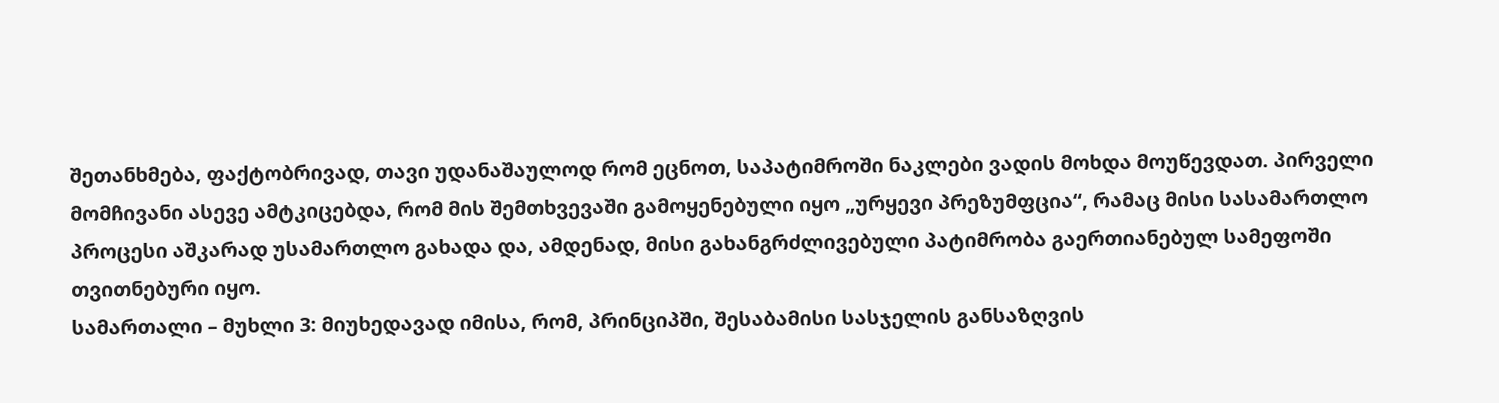შეთანხმება, ფაქტობრივად, თავი უდანაშაულოდ რომ ეცნოთ, საპატიმროში ნაკლები ვადის მოხდა მოუწევდათ. პირველი მომჩივანი ასევე ამტკიცებდა, რომ მის შემთხვევაში გამოყენებული იყო „ურყევი პრეზუმფცია“, რამაც მისი სასამართლო პროცესი აშკარად უსამართლო გახადა და, ამდენად, მისი გახანგრძლივებული პატიმრობა გაერთიანებულ სამეფოში თვითნებური იყო.
სამართალი – მუხლი 3: მიუხედავად იმისა, რომ, პრინციპში, შესაბამისი სასჯელის განსაზღვის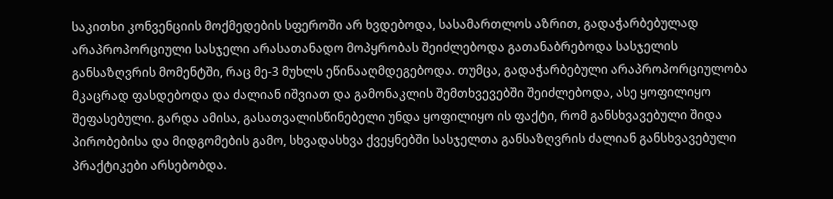საკითხი კონვენციის მოქმედების სფეროში არ ხვდებოდა, სასამართლოს აზრით, გადაჭარბებულად არაპროპორციული სასჯელი არასათანადო მოპყრობას შეიძლებოდა გათანაბრებოდა სასჯელის განსაზღვრის მომენტში, რაც მე-3 მუხლს ეწინააღმდეგებოდა. თუმცა, გადაჭარბებული არაპროპორციულობა მკაცრად ფასდებოდა და ძალიან იშვიათ და გამონაკლის შემთხვევებში შეიძლებოდა, ასე ყოფილიყო შეფასებული. გარდა ამისა, გასათვალისწინებელი უნდა ყოფილიყო ის ფაქტი, რომ განსხვავებული შიდა პირობებისა და მიდგომების გამო, სხვადასხვა ქვეყნებში სასჯელთა განსაზღვრის ძალიან განსხვავებული პრაქტიკები არსებობდა.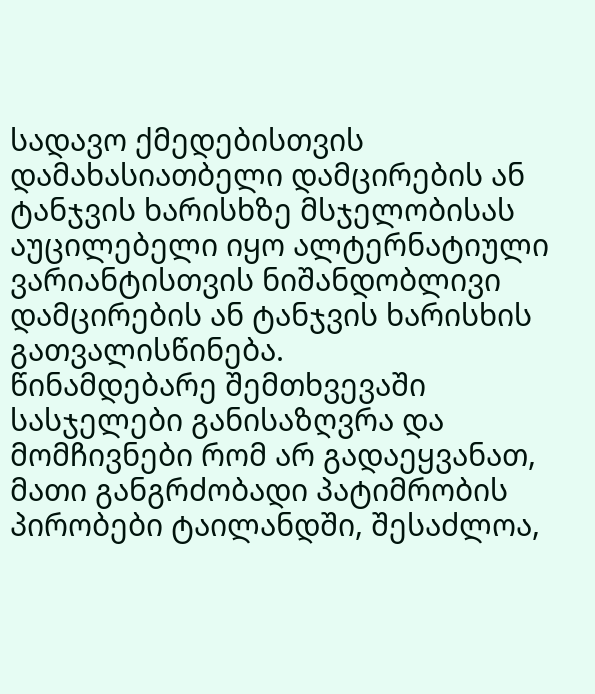სადავო ქმედებისთვის დამახასიათბელი დამცირების ან ტანჯვის ხარისხზე მსჯელობისას აუცილებელი იყო ალტერნატიული ვარიანტისთვის ნიშანდობლივი დამცირების ან ტანჯვის ხარისხის გათვალისწინება.
წინამდებარე შემთხვევაში სასჯელები განისაზღვრა და მომჩივნები რომ არ გადაეყვანათ, მათი განგრძობადი პატიმრობის პირობები ტაილანდში, შესაძლოა,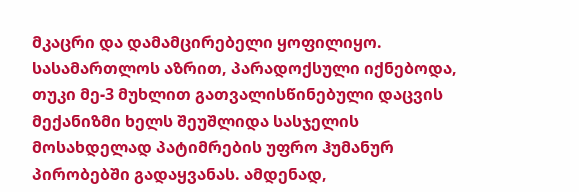მკაცრი და დამამცირებელი ყოფილიყო. სასამართლოს აზრით, პარადოქსული იქნებოდა, თუკი მე-3 მუხლით გათვალისწინებული დაცვის მექანიზმი ხელს შეუშლიდა სასჯელის მოსახდელად პატიმრების უფრო ჰუმანურ პირობებში გადაყვანას. ამდენად,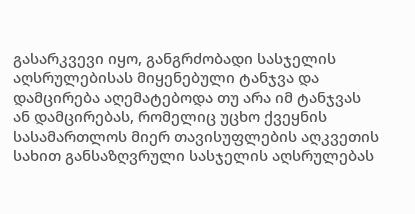გასარკვევი იყო, განგრძობადი სასჯელის აღსრულებისას მიყენებული ტანჯვა და დამცირება აღემატებოდა თუ არა იმ ტანჯვას ან დამცირებას, რომელიც უცხო ქვეყნის სასამართლოს მიერ თავისუფლების აღკვეთის სახით განსაზღვრული სასჯელის აღსრულებას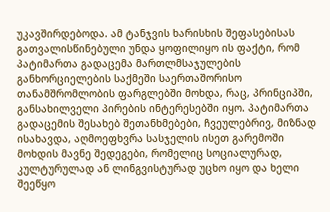უკავშირდებოდა. ამ ტანჯვის ხარისხის შეფასებისას გათვალისწინებული უნდა ყოფილიყო ის ფაქტი, რომ პატიმართა გადაცემა მართლმსაჯულების განხორციელების საქმეში საერთაშორისო თანამშრომლობის ფარგლებში მოხდა, რაც, პრინციპში, განსახილველი პირების ინტერესებში იყო. პატიმართა გადაცემის შესახებ შეთანხმებები, ჩვეულებრივ, მიზნად ისახავდა, აღმოეფხვრა სასჯელის ისეთ გარემოში მოხდის მავნე შედეგები, რომელიც სოციალურად, კულტურულად ან ლინგვისტურად უცხო იყო და ხელი შეეწყო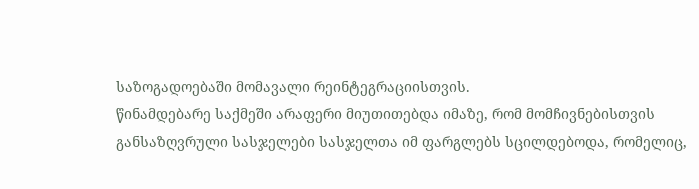საზოგადოებაში მომავალი რეინტეგრაციისთვის.
წინამდებარე საქმეში არაფერი მიუთითებდა იმაზე, რომ მომჩივნებისთვის განსაზღვრული სასჯელები სასჯელთა იმ ფარგლებს სცილდებოდა, რომელიც,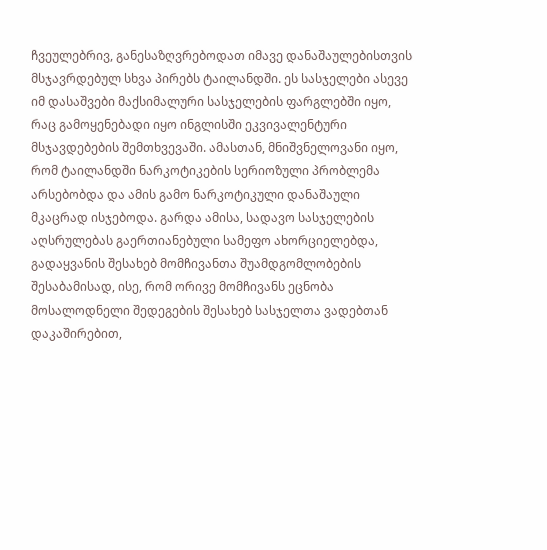ჩვეულებრივ, განესაზღვრებოდათ იმავე დანაშაულებისთვის მსჯავრდებულ სხვა პირებს ტაილანდში. ეს სასჯელები ასევე იმ დასაშვები მაქსიმალური სასჯელების ფარგლებში იყო, რაც გამოყენებადი იყო ინგლისში ეკვივალენტური მსჯავდებების შემთხვევაში. ამასთან, მნიშვნელოვანი იყო, რომ ტაილანდში ნარკოტიკების სერიოზული პრობლემა არსებობდა და ამის გამო ნარკოტიკული დანაშაული მკაცრად ისჯებოდა. გარდა ამისა, სადავო სასჯელების აღსრულებას გაერთიანებული სამეფო ახორციელებდა, გადაყვანის შესახებ მომჩივანთა შუამდგომლობების შესაბამისად, ისე, რომ ორივე მომჩივანს ეცნობა მოსალოდნელი შედეგების შესახებ სასჯელთა ვადებთან დაკაშირებით,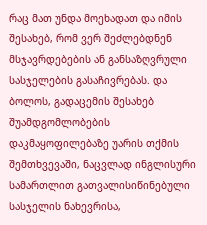რაც მათ უნდა მოეხადათ და იმის შესახებ, რომ ვერ შეძლებდნენ მსჯავრდებების ან განსაზღვრული სასჯელების გასაჩივრებას. და ბოლოს, გადაცემის შესახებ შუამდგომლობების დაკმაყოფილებაზე უარის თქმის შემთხვევაში, ნაცვლად ინგლისური სამართლით გათვალისიწინებული სასჯელის ნახევრისა,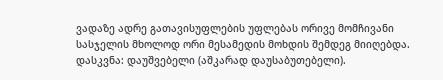ვადაზე ადრე გათავისუფლების უფლებას ორივე მომჩივანი სასჯელის მხოლოდ ორი მესამედის მოხდის შემდეგ მიიღებდა.
დასკვნა: დაუშვებელი (აშკარად დაუსაბუთებელი).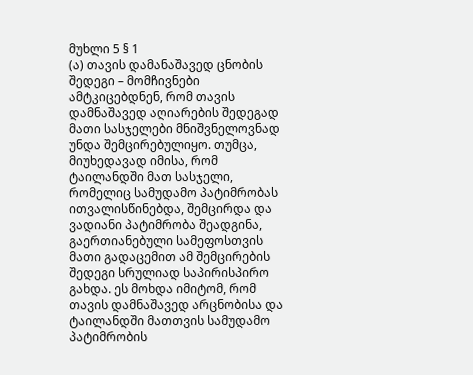მუხლი 5 § 1
(ა) თავის დამანაშავედ ცნობის შედეგი – მომჩივნები ამტკიცებდნენ, რომ თავის დამნაშავედ აღიარების შედეგად მათი სასჯელები მნიშვნელოვნად უნდა შემცირებულიყო. თუმცა, მიუხედავად იმისა, რომ ტაილანდში მათ სასჯელი, რომელიც სამუდამო პატიმრობას ითვალისწინებდა, შემცირდა და ვადიანი პატიმრობა შეადგინა, გაერთიანებული სამეფოსთვის მათი გადაცემით ამ შემცირების შედეგი სრულიად საპირისპირო გახდა. ეს მოხდა იმიტომ, რომ თავის დამნაშავედ არცნობისა და ტაილანდში მათთვის სამუდამო პატიმრობის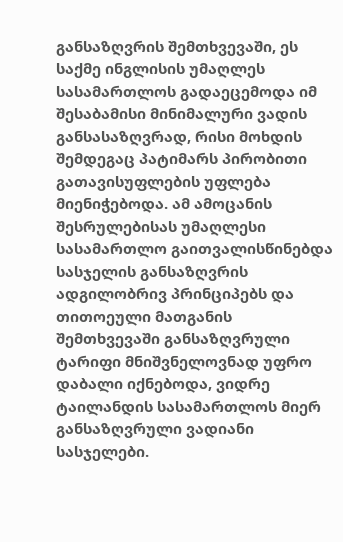განსაზღვრის შემთხვევაში, ეს საქმე ინგლისის უმაღლეს სასამართლოს გადაეცემოდა იმ შესაბამისი მინიმალური ვადის განსასაზღვრად, რისი მოხდის შემდეგაც პატიმარს პირობითი გათავისუფლების უფლება მიენიჭებოდა. ამ ამოცანის შესრულებისას უმაღლესი სასამართლო გაითვალისწინებდა სასჯელის განსაზღვრის ადგილობრივ პრინციპებს და თითოეული მათგანის შემთხვევაში განსაზღვრული ტარიფი მნიშვნელოვნად უფრო დაბალი იქნებოდა, ვიდრე ტაილანდის სასამართლოს მიერ განსაზღვრული ვადიანი სასჯელები.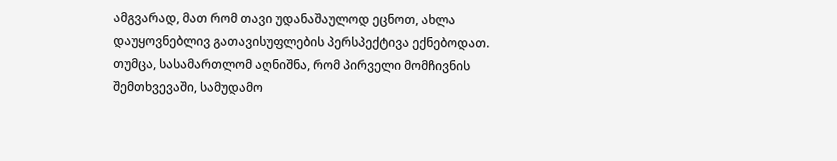ამგვარად, მათ რომ თავი უდანაშაულოდ ეცნოთ, ახლა დაუყოვნებლივ გათავისუფლების პერსპექტივა ექნებოდათ.
თუმცა, სასამართლომ აღნიშნა, რომ პირველი მომჩივნის შემთხვევაში, სამუდამო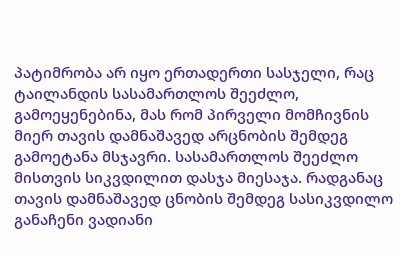პატიმრობა არ იყო ერთადერთი სასჯელი, რაც ტაილანდის სასამართლოს შეეძლო, გამოეყენებინა, მას რომ პირველი მომჩივნის მიერ თავის დამნაშავედ არცნობის შემდეგ გამოეტანა მსჯავრი. სასამართლოს შეეძლო მისთვის სიკვდილით დასჯა მიესაჯა. რადგანაც თავის დამნაშავედ ცნობის შემდეგ სასიკვდილო განაჩენი ვადიანი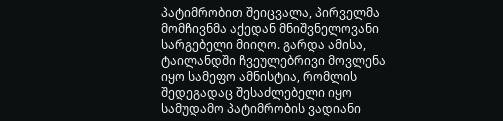პატიმრობით შეიცვალა, პირველმა მომჩივნმა აქედან მნიშვნელოვანი სარგებელი მიიღო. გარდა ამისა, ტაილანდში ჩვეულებრივი მოვლენა იყო სამეფო ამნისტია, რომლის შედეგადაც შესაძლებელი იყო სამუდამო პატიმრობის ვადიანი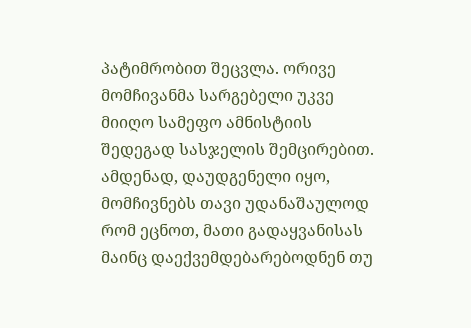პატიმრობით შეცვლა. ორივე მომჩივანმა სარგებელი უკვე მიიღო სამეფო ამნისტიის შედეგად სასჯელის შემცირებით. ამდენად, დაუდგენელი იყო, მომჩივნებს თავი უდანაშაულოდ რომ ეცნოთ, მათი გადაყვანისას მაინც დაექვემდებარებოდნენ თუ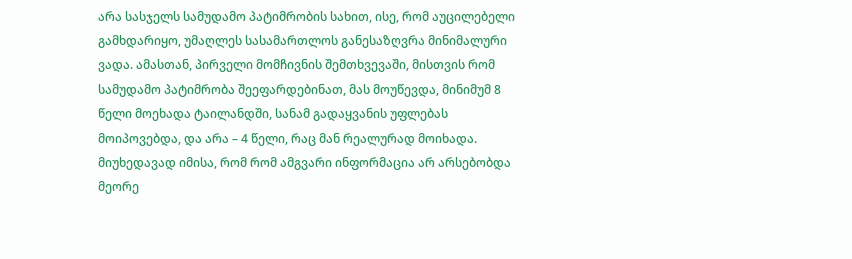არა სასჯელს სამუდამო პატიმრობის სახით, ისე, რომ აუცილებელი გამხდარიყო, უმაღლეს სასამართლოს განესაზღვრა მინიმალური ვადა. ამასთან, პირველი მომჩივნის შემთხვევაში, მისთვის რომ სამუდამო პატიმრობა შეეფარდებინათ, მას მოუწევდა, მინიმუმ 8 წელი მოეხადა ტაილანდში, სანამ გადაყვანის უფლებას მოიპოვებდა, და არა – 4 წელი, რაც მან რეალურად მოიხადა. მიუხედავად იმისა, რომ რომ ამგვარი ინფორმაცია არ არსებობდა მეორე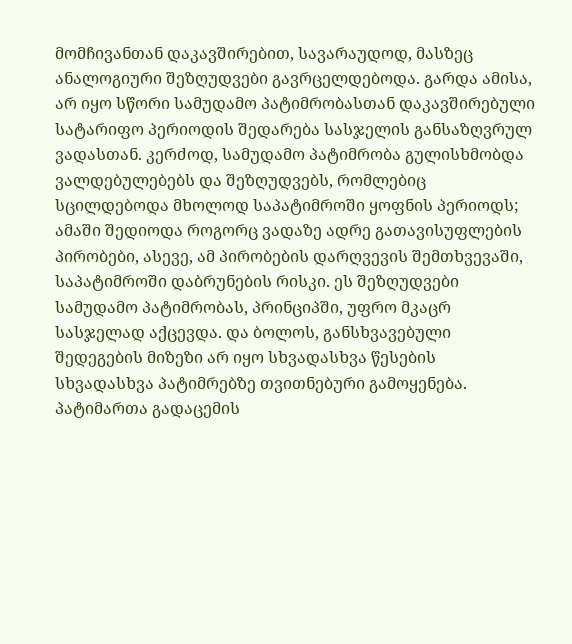მომჩივანთან დაკავშირებით, სავარაუდოდ, მასზეც ანალოგიური შეზღუდვები გავრცელდებოდა. გარდა ამისა, არ იყო სწორი სამუდამო პატიმრობასთან დაკავშირებული სატარიფო პერიოდის შედარება სასჯელის განსაზღვრულ ვადასთან. კერძოდ, სამუდამო პატიმრობა გულისხმობდა ვალდებულებებს და შეზღუდვებს, რომლებიც სცილდებოდა მხოლოდ საპატიმროში ყოფნის პერიოდს; ამაში შედიოდა როგორც ვადაზე ადრე გათავისუფლების პირობები, ასევე, ამ პირობების დარღვევის შემთხვევაში, საპატიმროში დაბრუნების რისკი. ეს შეზღუდვები სამუდამო პატიმრობას, პრინციპში, უფრო მკაცრ სასჯელად აქცევდა. და ბოლოს, განსხვავებული შედეგების მიზეზი არ იყო სხვადასხვა წესების სხვადასხვა პატიმრებზე თვითნებური გამოყენება. პატიმართა გადაცემის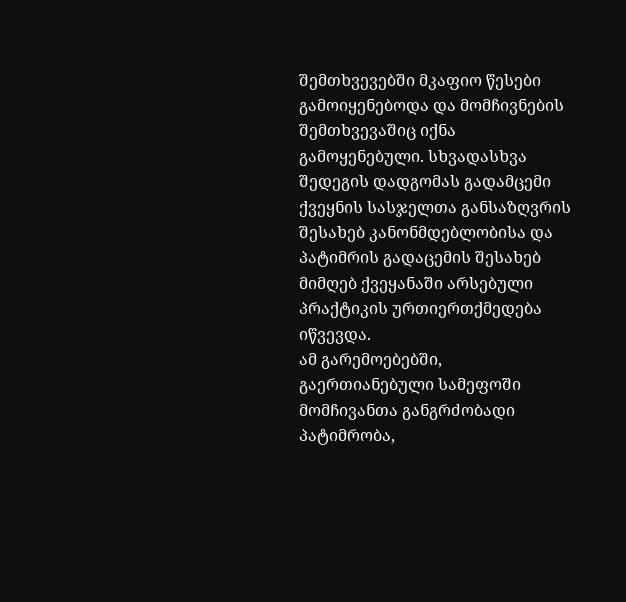შემთხვევებში მკაფიო წესები გამოიყენებოდა და მომჩივნების შემთხვევაშიც იქნა გამოყენებული. სხვადასხვა შედეგის დადგომას გადამცემი ქვეყნის სასჯელთა განსაზღვრის შესახებ კანონმდებლობისა და პატიმრის გადაცემის შესახებ მიმღებ ქვეყანაში არსებული პრაქტიკის ურთიერთქმედება იწვევდა.
ამ გარემოებებში, გაერთიანებული სამეფოში მომჩივანთა განგრძობადი პატიმრობა,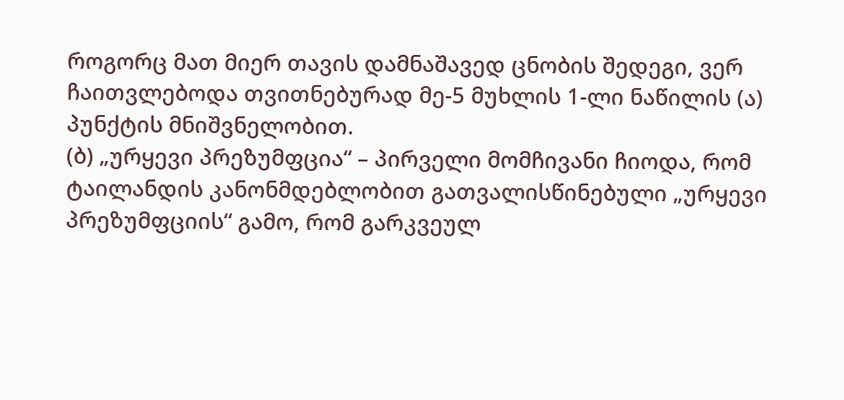როგორც მათ მიერ თავის დამნაშავედ ცნობის შედეგი, ვერ ჩაითვლებოდა თვითნებურად მე-5 მუხლის 1-ლი ნაწილის (ა) პუნქტის მნიშვნელობით.
(ბ) „ურყევი პრეზუმფცია“ – პირველი მომჩივანი ჩიოდა, რომ ტაილანდის კანონმდებლობით გათვალისწინებული „ურყევი პრეზუმფციის“ გამო, რომ გარკვეულ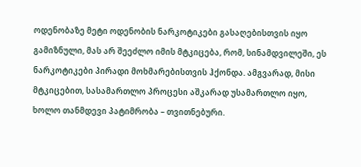ოდენობაზე მეტი ოდენობის ნარკოტიკები გასაღებისთვის იყო გამიზნული, მას არ შეეძლო იმის მტკიცება, რომ, სინამდვილეში, ეს ნარკოტიკები პირადი მოხმარებისთვის ჰქონდა. ამგვარად, მისი მტკიცებით, სასამართლო პროცესი აშკარად უსამართლო იყო, ხოლო თანმდევი პატიმრობა – თვითნებური.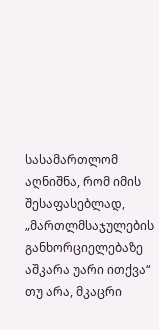სასამართლომ აღნიშნა, რომ იმის შესაფასებლად, „მართლმსაჯულების განხორციელებაზე აშკარა უარი ითქვა“ თუ არა, მკაცრი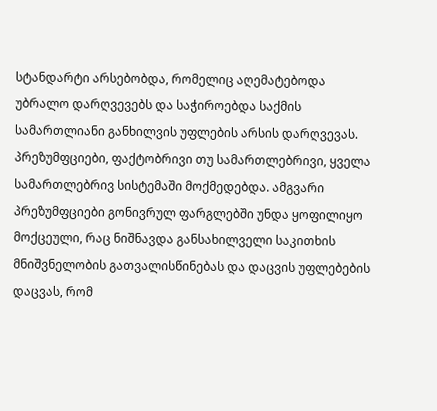სტანდარტი არსებობდა, რომელიც აღემატებოდა უბრალო დარღვევებს და საჭიროებდა საქმის სამართლიანი განხილვის უფლების არსის დარღვევას.
პრეზუმფციები, ფაქტობრივი თუ სამართლებრივი, ყველა სამართლებრივ სისტემაში მოქმედებდა. ამგვარი პრეზუმფციები გონივრულ ფარგლებში უნდა ყოფილიყო მოქცეული, რაც ნიშნავდა განსახილველი საკითხის მნიშვნელობის გათვალისწინებას და დაცვის უფლებების დაცვას, რომ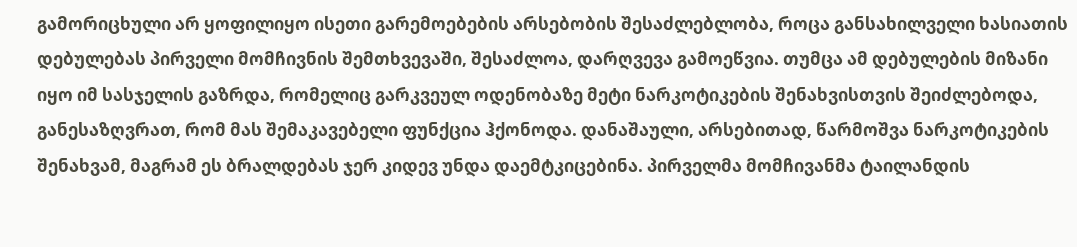გამორიცხული არ ყოფილიყო ისეთი გარემოებების არსებობის შესაძლებლობა, როცა განსახილველი ხასიათის დებულებას პირველი მომჩივნის შემთხვევაში, შესაძლოა, დარღვევა გამოეწვია. თუმცა ამ დებულების მიზანი იყო იმ სასჯელის გაზრდა, რომელიც გარკვეულ ოდენობაზე მეტი ნარკოტიკების შენახვისთვის შეიძლებოდა, განესაზღვრათ, რომ მას შემაკავებელი ფუნქცია ჰქონოდა. დანაშაული, არსებითად, წარმოშვა ნარკოტიკების შენახვამ, მაგრამ ეს ბრალდებას ჯერ კიდევ უნდა დაემტკიცებინა. პირველმა მომჩივანმა ტაილანდის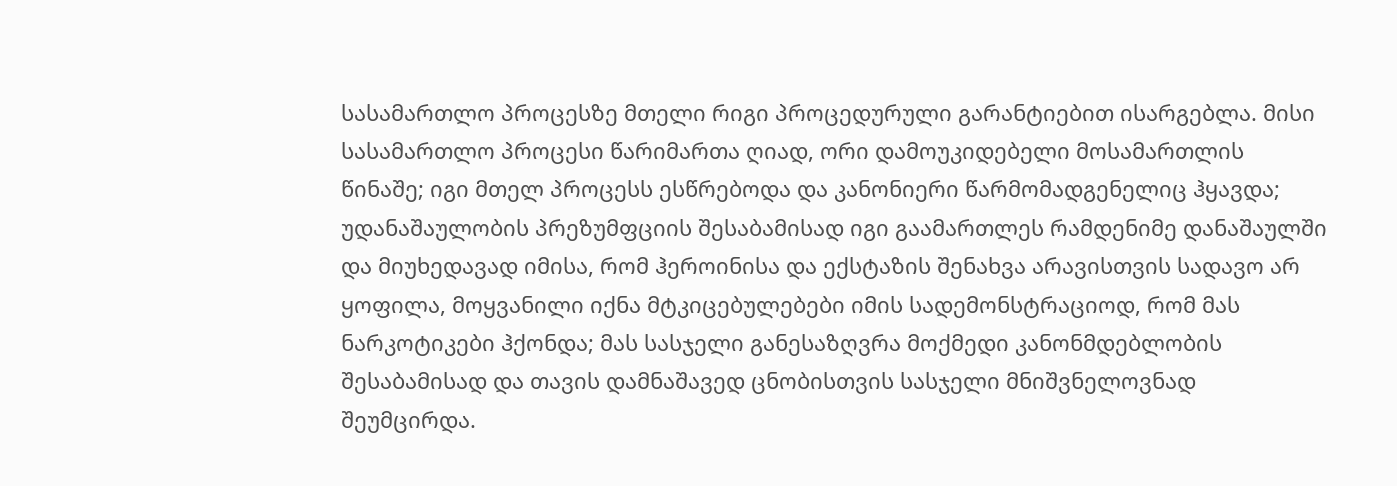სასამართლო პროცესზე მთელი რიგი პროცედურული გარანტიებით ისარგებლა. მისი სასამართლო პროცესი წარიმართა ღიად, ორი დამოუკიდებელი მოსამართლის წინაშე; იგი მთელ პროცესს ესწრებოდა და კანონიერი წარმომადგენელიც ჰყავდა; უდანაშაულობის პრეზუმფციის შესაბამისად იგი გაამართლეს რამდენიმე დანაშაულში და მიუხედავად იმისა, რომ ჰეროინისა და ექსტაზის შენახვა არავისთვის სადავო არ ყოფილა, მოყვანილი იქნა მტკიცებულებები იმის სადემონსტრაციოდ, რომ მას ნარკოტიკები ჰქონდა; მას სასჯელი განესაზღვრა მოქმედი კანონმდებლობის შესაბამისად და თავის დამნაშავედ ცნობისთვის სასჯელი მნიშვნელოვნად შეუმცირდა.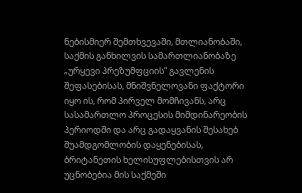ნებისმიერ შემთხვევაში, მთლიანობაში, საქმის განხილვის სამართლიანობაზე „ურყევი პრეზუმფციის“ გავლენის შეფასებისას, მნიშვნელოვანი ფაქტორი იყო ის, რომ პირველ მომჩივანს, არც სასამართლო პროცესის მიმდინარეობის პერიოდში და არც გადაყვანის შესახებ შუამდგომლობის დაყენებისას, ბრიტანეთის ხელისუფლებისთვის არ უცნობებია მის საქმეში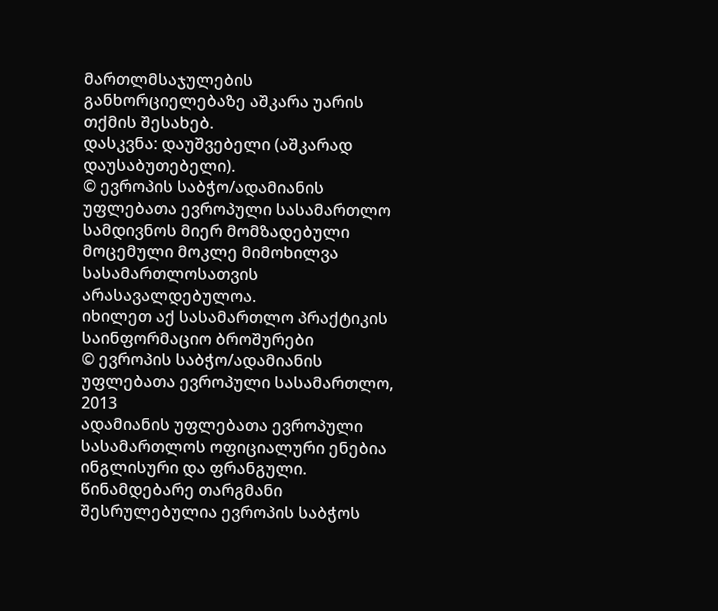მართლმსაჯულების განხორციელებაზე აშკარა უარის თქმის შესახებ.
დასკვნა: დაუშვებელი (აშკარად დაუსაბუთებელი).
© ევროპის საბჭო/ადამიანის უფლებათა ევროპული სასამართლო
სამდივნოს მიერ მომზადებული მოცემული მოკლე მიმოხილვა
სასამართლოსათვის არასავალდებულოა.
იხილეთ აქ სასამართლო პრაქტიკის საინფორმაციო ბროშურები
© ევროპის საბჭო/ადამიანის უფლებათა ევროპული სასამართლო, 2013
ადამიანის უფლებათა ევროპული სასამართლოს ოფიციალური ენებია ინგლისური და ფრანგული. წინამდებარე თარგმანი შესრულებულია ევროპის საბჭოს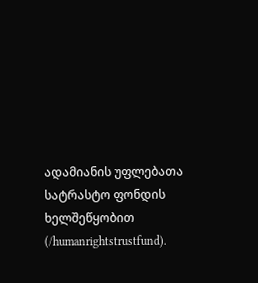ადამიანის უფლებათა სატრასტო ფონდის ხელშეწყობით (/humanrightstrustfund).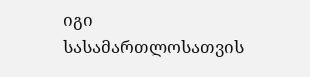იგი სასამართლოსათვის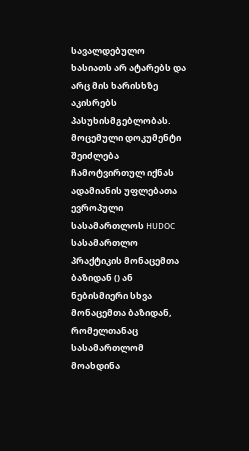სავალდებულო ხასიათს არ ატარებს და არც მის ხარისხზე აკისრებს პასუხისმგებლობას. მოცემული დოკუმენტი შეიძლება ჩამოტვირთულ იქნას ადამიანის უფლებათა ევროპული სასამართლოს HUDOC სასამართლო პრაქტიკის მონაცემთა ბაზიდან () ან ნებისმიერი სხვა მონაცემთა ბაზიდან, რომელთანაც სასამართლომ მოახდინა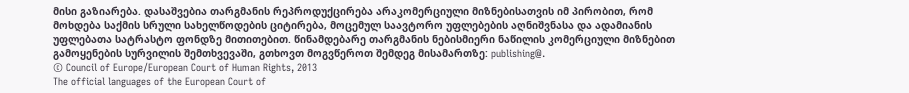მისი გაზიარება. დასაშვებია თარგმანის რეპროდუქცირება არაკომერციული მიზნებისათვის იმ პირობით, რომ მოხდება საქმის სრული სახელწოდების ციტირება, მოცემულ საავტორო უფლებების აღნიშვნასა და ადამიანის უფლებათა სატრასტო ფონდზე მითითებით. წინამდებარე თარგმანის ნებისმიერი ნაწილის კომერციული მიზნებით გამოყენების სურვილის შემთხვევაში, გთხოვთ მოგვწეროთ შემდეგ მისამართზე: publishing@.
© Council of Europe/European Court of Human Rights, 2013
The official languages of the European Court of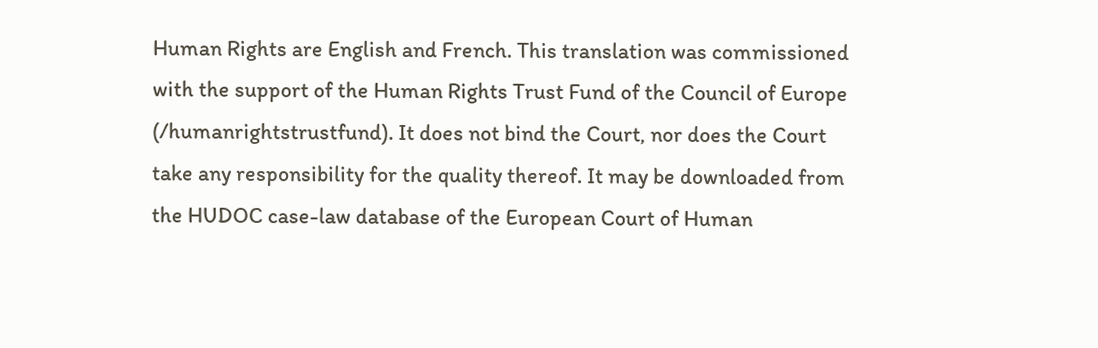Human Rights are English and French. This translation was commissioned with the support of the Human Rights Trust Fund of the Council of Europe (/humanrightstrustfund). It does not bind the Court, nor does the Court take any responsibility for the quality thereof. It may be downloaded from the HUDOC case-law database of the European Court of Human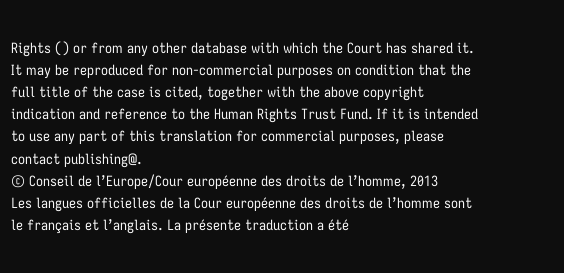Rights () or from any other database with which the Court has shared it. It may be reproduced for non-commercial purposes on condition that the full title of the case is cited, together with the above copyright indication and reference to the Human Rights Trust Fund. If it is intended to use any part of this translation for commercial purposes, please contact publishing@.
© Conseil de l’Europe/Cour européenne des droits de l’homme, 2013
Les langues officielles de la Cour européenne des droits de l’homme sont le français et l’anglais. La présente traduction a été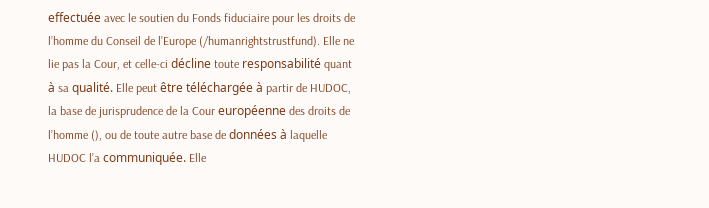effectuée avec le soutien du Fonds fiduciaire pour les droits de l’homme du Conseil de l’Europe (/humanrightstrustfund). Elle ne lie pas la Cour, et celle-ci décline toute responsabilité quant à sa qualité. Elle peut être téléchargée à partir de HUDOC, la base de jurisprudence de la Cour européenne des droits de l’homme (), ou de toute autre base de données à laquelle HUDOC l’a communiquée. Elle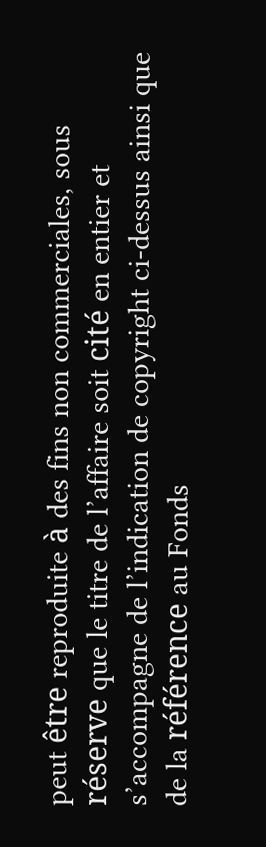peut être reproduite à des fins non commerciales, sous réserve que le titre de l’affaire soit cité en entier et s’accompagne de l’indication de copyright ci-dessus ainsi que de la référence au Fonds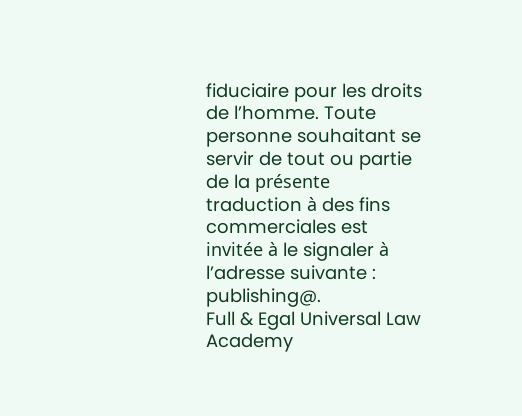fiduciaire pour les droits de l’homme. Toute personne souhaitant se servir de tout ou partie de la présente traduction à des fins commerciales est invitée à le signaler à l’adresse suivante : publishing@.
Full & Egal Universal Law Academy